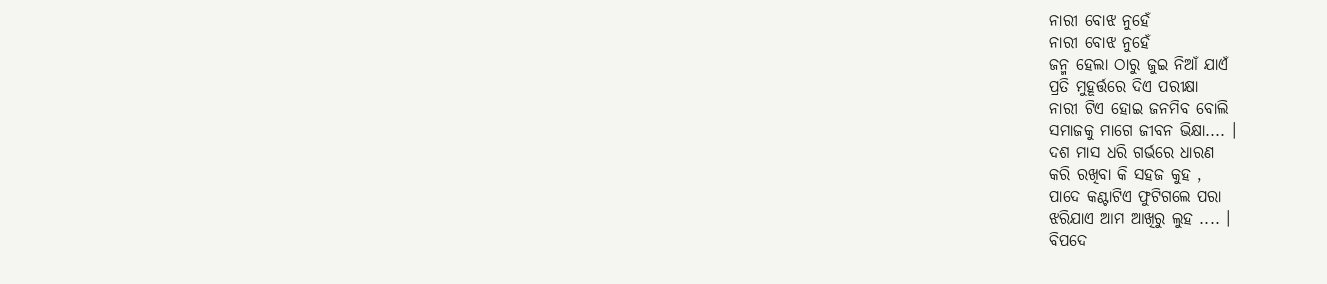ନାରୀ ବୋଝ ନୁହେଁ
ନାରୀ ବୋଝ ନୁହେଁ
ଜନ୍ମ ହେଲା ଠାରୁ ଜୁଇ ନିଆଁ ଯାଏଁ
ପ୍ରତି ମୁହୂର୍ତ୍ତରେ ଦିଏ ପରୀକ୍ଷା
ନାରୀ ଟିଏ ହୋଇ ଜନମିବ ବୋଲି
ସମାଜକୁ ମାଗେ ଜୀବନ ଭିକ୍ଷା.... ।
ଦଶ ମାସ ଧରି ଗର୍ଭରେ ଧାରଣ
କରି ରଖିବା କି ସହଜ କୁହ ,
ପାଦେ କଣ୍ଟାଟିଏ ଫୁଟିଗଲେ ପରା
ଝରିଯାଏ ଆମ ଆଖିରୁ ଲୁହ .... ।
ବିପଦେ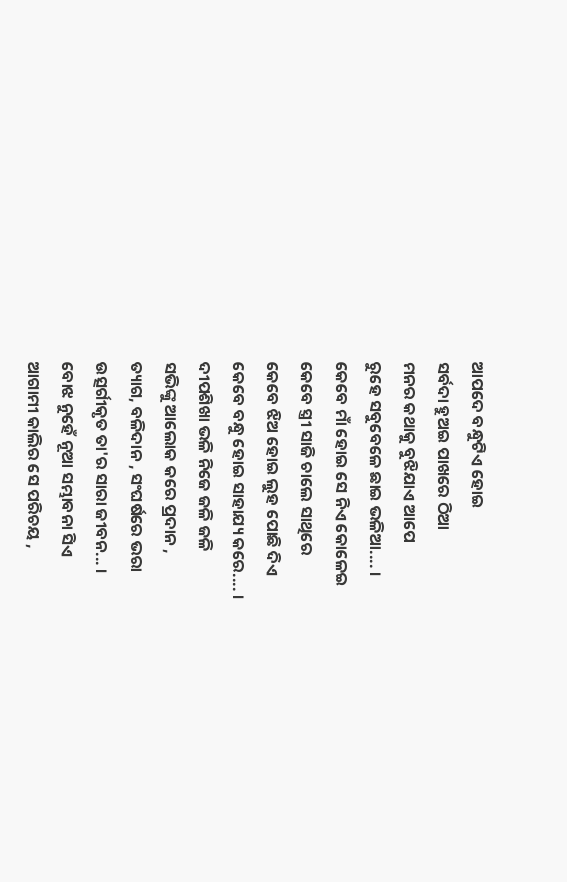ଆପଦେ ବନ୍ଧୁଟିଏ ହୋଇ
ସର୍ବଦା ହୁଅଇ ପାଖରେ ଠିଆ
ମନର କଥାକୁ ବୁଝିଯାଏ ଆପେ
ରୁହେ ସବୁବେଳେ ଛାଇ ଭଳିଆ.... ।
କେବେ ମାଁ ହୋଇ ସେ ନିଏ କୋଳେଇ
କେବେ ସ୍ତ୍ରୀ ସାଜି ଚାଲେ ସାଥିରେ
କେବେ ଝିଅ ହୋଇ ଲୁହ ପୋଛି ଦିଏ
କେବେ ବନ୍ଧୁ ହୋଇ ସାହାଯ୍ୟ କରେ.... ।
ଦୀପଶିଖା ଭଳି ନିଜେ ଜଳି ଜଳି
ସଭିଙ୍କୁ ଆଲୋକ କରେ ପ୍ରଦାନ ,
ତ୍ୟାଗ, ବଳିଦାନ , ସଂଘର୍ଷରେ ଭରା
ଉତ୍ସର୍ଗୀକୃତ ତା'ର ସାରା ଜୀବନ... ।
ବୋଝ ନୁହେଁ ନୂଆ ସମ୍ଭାବନା ସିଏ
ଆଗାମୀ କାଲିର ସେ ପରିଚୟ ,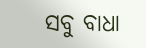ସବୁ ବାଧା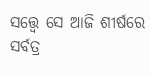ସତ୍ତ୍ୱେ ସେ ଆଜି ଶୀର୍ଷରେ
ସର୍ବତ୍ର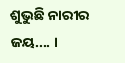ଶୁଭୁଛି ନାରୀର ଜୟ.... ।